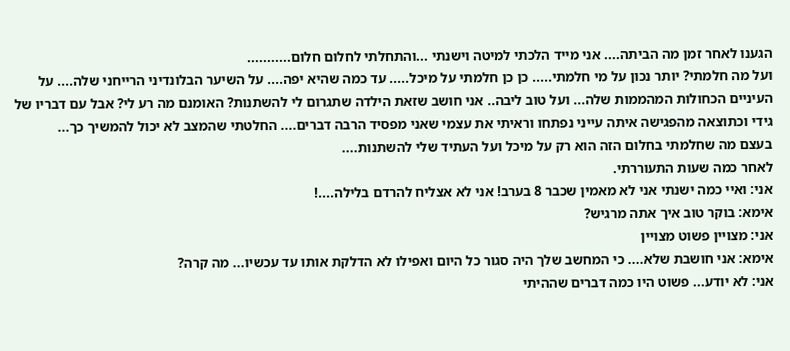הגענו לאחר זמן מה הביתה.... אני מייד הלכתי למיטה וישנתי ...והתחלתי לחלום חלום...........
ועל מה חלמתי? יותר נכון על מי חלמתי..... כן כן חלמתי על מיכל..... עד כמה שהיא יפה.... על השיער הבלונדיני הרייחני שלה.... על העיניים הכחולות המהממות שלה... ועל טוב ליבה.. אני חושב שזאת הילדה שתגרום לי להשתנות? האומנם מה רע לי? אבל עם דבריו של גידי וכתוצאה מהפגישה איתה עייני נפתחו וראיתי את עצמי שאני מפסיד הרבה דברים.... החלטתי שהמצב לא יכול להמשיך כך...
בעצם מה שחלמתי בחלום הזה הוא רק על מיכל ועל העתיד שלי להשתנות....
לאחר כמה שעות התעוררתי.
אני: ואיי כמה ישנתי אני לא מאמין שכבר 8 בערב! אני לא אצליח להרדם בלילה....!
אימא: בוקר טוב איך אתה מרגיש?
אני: מצויין פשוט מצויין
אימא: אני חושבת שלא.... כי המחשב שלך היה סגור כל היום ואפילו לא הדלקת אותו עד עכשיו... מה קרה?
אני: לא יודע... פשוט היו כמה דברים שההיתי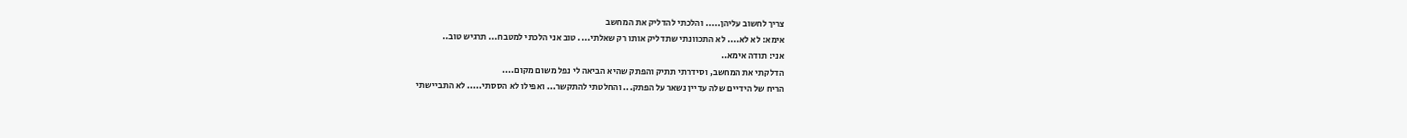צריך לחשוב עליהן..... והלכתי להדליק את המחשב
אימא: לא לא.... לא התכוונתי שתדליק אותו רק שאלתי.... טוב אני הלכתי למטבח... תרגיש טוב..
אני: תודה אימא..
הדלקתי את המחשב, וסידרתי תתיק והפתק שהיא הביאה לי נפל משום מקום....
הריח של הידיים שלה עדיין נשאר על הפתק... והחלטתי להתקשר... ואפילו לא הססתי..... לא התביישתי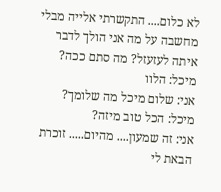לא כלום.... התקשרתי אלייה מבלי מחשבה על מה אני הולך לדבר איתה לעזעזל? מה סתם ככה?
מיכל: הלוו
אני: שלום מיכל מה שלומך?
מיכל: הכל טוב מיזה?
אני: זה שמעון.... מהיום..... זוכרת הבאת לי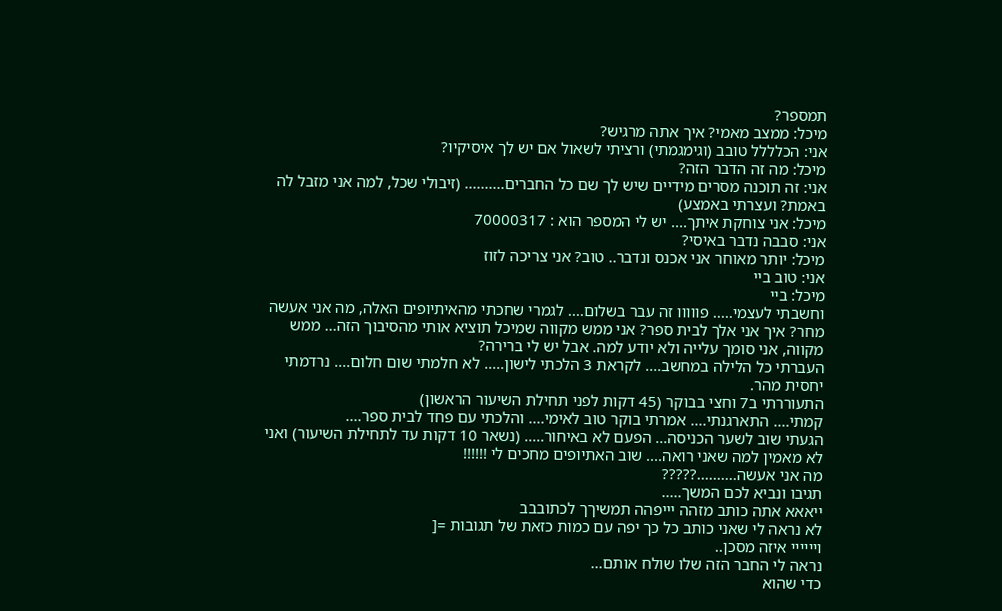תמספר?
מיכל: ממצב מאמי? איך אתה מרגיש?
אני: הכלללל טובב (וגימגמתי) ורציתי לשאול אם יש לך איסיקיו?
מיכל: מה זה הדבר הזה?
אני: זה תוכנה מסרים מידיים שיש לך שם כל החברים.......... (זיבולי שכל, למה אני מזבל לה באמת? ועצרתי באמצע)
מיכל: אני צוחקת איתך.... יש לי המספר הוא : 70000317
אני: סבבה נדבר באיסי?
מיכל: יותר מאוחר אני אכנס ונדבר.. טוב? אני צריכה לזוז
אני: טוב ביי
מיכל: ביי
וחשבתי לעצמי..... פווווו זה עבר בשלום.... לגמרי שחכתי מהאיתיופים האלה, מה אני אעשה מחר? איך אני אלך לבית ספר? אני ממש מקווה שמיכל תוציא אותי מהסיבוך הזה... ממש מקווה, אני סומך עלייה ולא יודע למה. אבל יש לי ברירה?
העברתי כל הלילה במחשב.... לקראת 3 הלכתי לישון..... לא חלמתי שום חלום.... נרדמתי יחסית מהר.
התעוררתי ב7 וחצי בבוקר (45 דקות לפני תחילת השיעור הראשון)
קמתי.... התארגנתי.... אמרתי בוקר טוב לאימי.... והלכתי עם פחד לבית ספר....
הגעתי שוב לשער הכניסה... הפעם לא באיחור..... (נשאר 10 דקות עד לתחילת השיעור) ואני לא מאמין למה שאני רואה.... שוב האתיופים מחכים לי !!!!!!
מה אני אעשה..........?????
תגיבו ונביא לכם המשך.....
ייאאא אתה כותב מזהה יייפהה תמשיךך לכתובבב
לא נראה לי שאני כותב כל כך יפה עם כמות כזאת של תגובות =[
ויייייי איזה מסכן..
נראה לי החבר הזה שלו שולח אותם...
כדי שהוא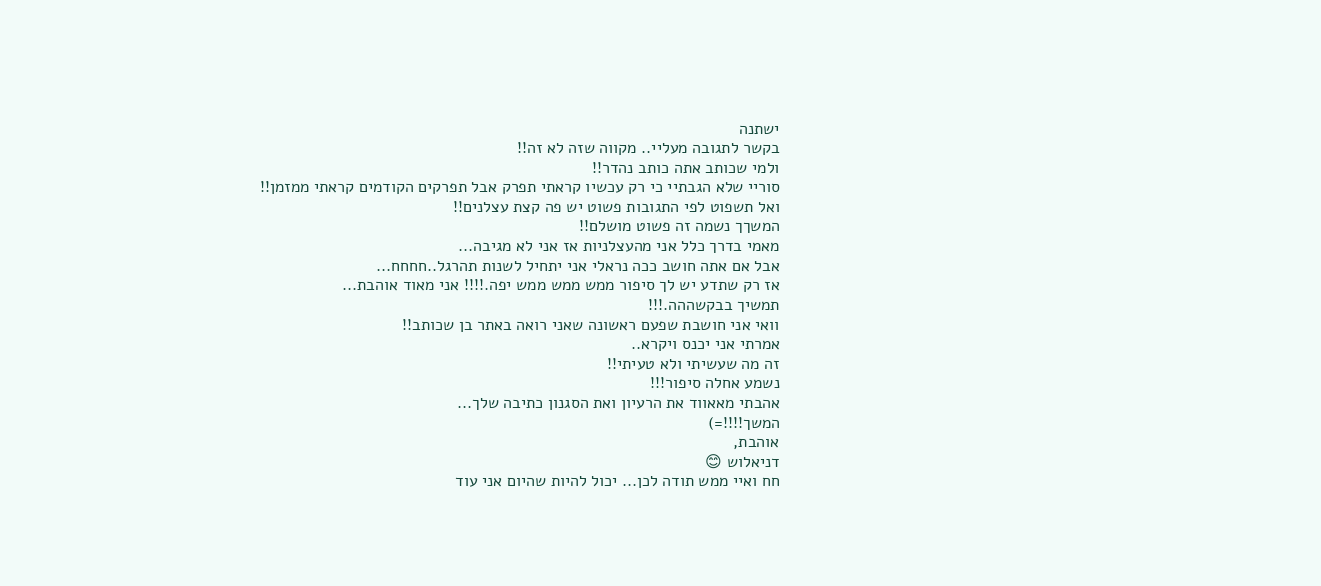ישתנה
בקשר לתגובה מעליי.. מקווה שזה לא זה!!
ולמי שכותב אתה כותב נהדר!!
סוריי שלא הגבתיי כי רק עכשיו קראתי תפרק אבל תפרקים הקודמים קראתי ממזמן!!
ואל תשפוט לפי התגובות פשוט יש פה קצת עצלנים!!
המשךך נשמה זה פשוט מושלם!!
מאמי בדרך כלל אני מהעצלניות אז אני לא מגיבה...
אבל אם אתה חושב ככה נראלי אני יתחיל לשנות תהרגל..חחחח...
אז רק שתדע יש לך סיפור ממש ממש ממש יפה.!!!! אני מאוד אוהבת...
תמשיך בבקשההה.!!!
וואי אני חושבת שפעם ראשונה שאני רואה באתר בן שכותב!!
אמרתי אני יכנס ויקרא..
זה מה שעשיתי ולא טעיתי!!
נשמע אחלה סיפור!!!
אהבתי מאאווד את הרעיון ואת הסגנון כתיבה שלך...
המשך!!!!=)
אוהבת,
דניאלוש 😊
חח ואיי ממש תודה לכן... יכול להיות שהיום אני עוד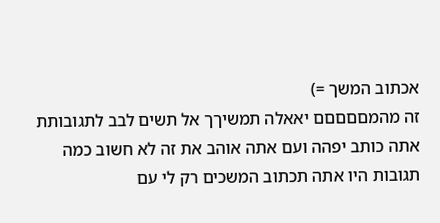אכתוב המשך =)
זה מהמםםםםם יאאלה תמשיךך אל תשים לבב לתגובותת אתה כותב יפהה ועם אתה אוהב את זה לא חשוב כמה תגובות היו אתה תכתוב המשכים רק לי עם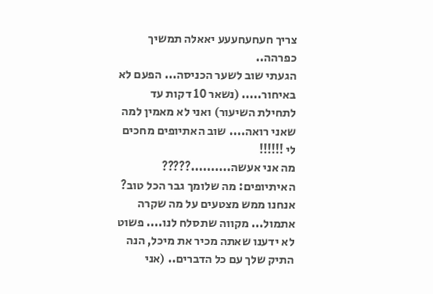צריך חעחעחעעע יאאלה תמשיך כפרהה..
הגעתי שוב לשער הכניסה... הפעם לא באיחור..... (נשאר 10 דקות עד לתחילת השיעור) ואני לא מאמין למה שאני רואה.... שוב האתיופים מחכים לי !!!!!!
מה אני אעשה..........?????
האיתיופים: מה שלומך גבר הכל טוב? אנחנו ממש מצטעים על מה שקרה אתמול... מקווה שתסלח לנו.... פשוט לא ידענו שאתה מכיר את מיכל, הנה התיק שלך עם כל הדברים.. (אני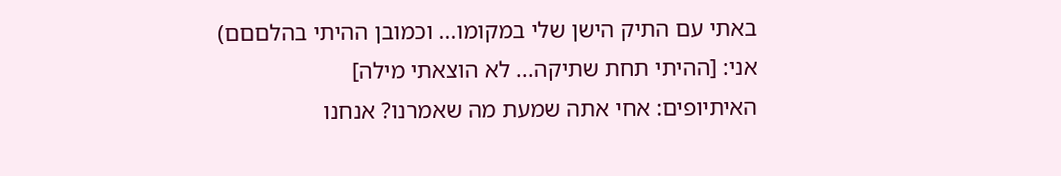באתי עם התיק הישן שלי במקומו... וכמובן ההיתי בהלםםם)
אני: [ההיתי תחת שתיקה... לא הוצאתי מילה]
האיתיופים: אחי אתה שמעת מה שאמרנו? אנחנו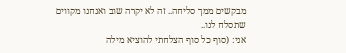מבקשים ממך סליחה.. זה לא יקרה שוב ואנחנו מקווים שתסלח לנו..
אני: (סוף כל סוף הצלחתי להוציא מילה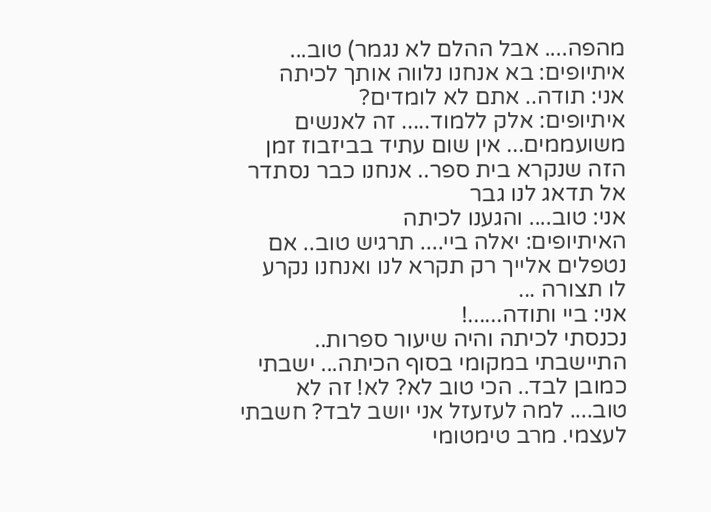מהפה.... אבל ההלם לא נגמר) טוב...
איתיופים: בא אנחנו נלווה אותך לכיתה
אני: תודה.. אתם לא לומדים?
איתיופים: אלק ללמוד..... זה לאנשים משועממים... אין שום עתיד בביזבוז זמן הזה שנקרא בית ספר.. אנחנו כבר נסתדר אל תדאג לנו גבר
אני: טוב.... והגענו לכיתה
האיתיופים: יאלה ביי.... תרגיש טוב.. אם נטפלים אלייך רק תקרא לנו ואנחנו נקרע לו תצורה ...
אני: ביי ותודה......!
נכנסתי לכיתה והיה שיעור ספרות.. התיישבתי במקומי בסוף הכיתה... ישבתי כמובן לבד.. הכי טוב לא? לא! זה לא טוב.... למה לעזעזל אני יושב לבד? חשבתי לעצמי. מרב טימטומי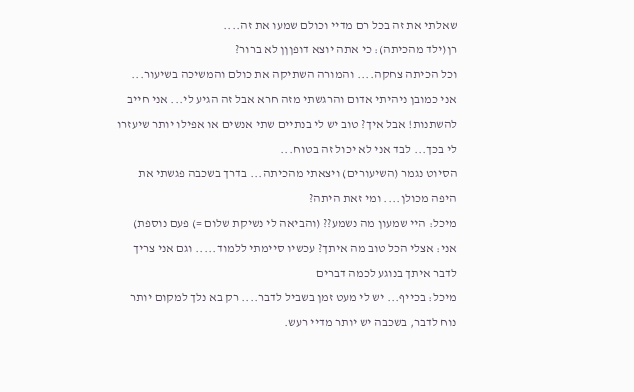שאלתי את זה בכל רם מדיי וכולם שמעו את זה....
רן(ילד מהכיתה): כי אתה יוצא דופןןן לא ברור?
וכל הכיתה צחקה.... והמורה השתיקה את כולם והמשיכה בשיעור... אני כמובן ניהיתי אדום והרגשתי מזה חרא אבל זה הגיע לי... אני חייב להשתנות! אבל איך? טוב יש לי בנתיים שתי אנשים או אפילו יותר שיעזרו לי בכך... לבד אני לא יכול זה בטוח...
הסיוט נגמר (השיעורים) ויצאתי מהכיתה... בדרך בשכבה פגשתי את היפה מכולן.... ומי זאת היתה?
מיכל: היי שמעון מה נשמע?? (והביאה לי נשיקת שלום =) פעם נוספת)
אני: אצלי הכל טוב מה איתך? עכשיו סיימתי ללמוד..... וגם אני צריך לדבר איתך בנוגע לכמה דברים
מיכל: בכייף... יש לי מעט זמן בשביל לדבר.... רק בא נלך למקום יותר נוח לדבר, בשכבה יש יותר מדיי רעש.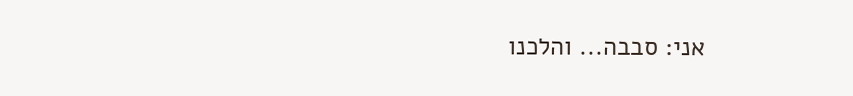אני: סבבה... והלכנו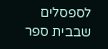לספסלים שבבית ספר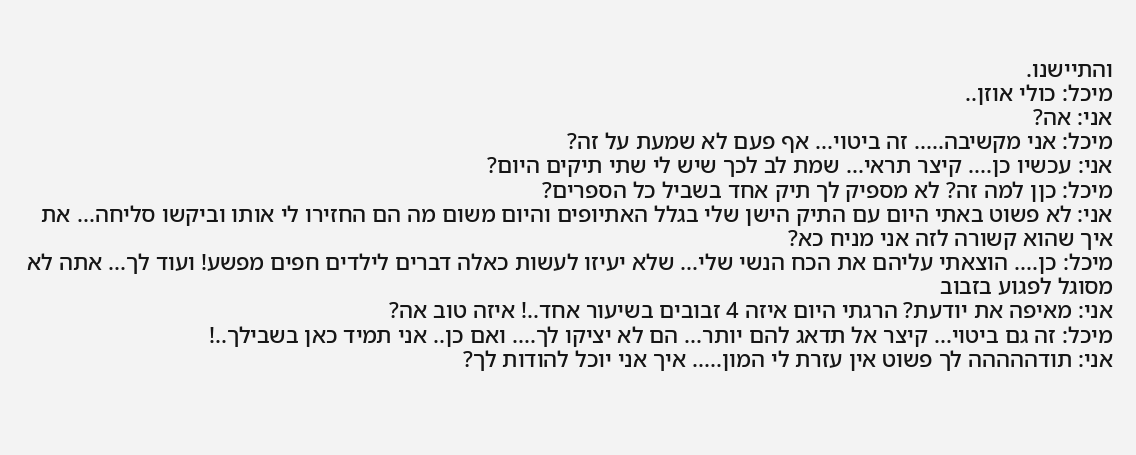והתיישנו.
מיכל: כולי אוזן..
אני: אה?
מיכל: אני מקשיבה..... זה ביטוי... אף פעם לא שמעת על זה?
אני: עכשיו כן.... קיצר תראי... שמת לב לכך שיש לי שתי תיקים היום?
מיכל: כןן למה זה? לא מספיק לך תיק אחד בשביל כל הספרים?
אני: לא פשוט באתי היום עם התיק הישן שלי בגלל האתיופים והיום משום מה הם החזירו לי אותו וביקשו סליחה... את איך שהוא קשורה לזה אני מניח כא?
מיכל: כן.... הוצאתי עליהם את הכח הנשי שלי... שלא יעיזו לעשות כאלה דברים לילדים חפים מפשע! ועוד לך... אתה לא מסוגל לפגוע בזבוב
אני: מאיפה את יודעת? הרגתי היום איזה 4 זבובים בשיעור אחד..! איזה טוב אה?
מיכל: זה גם ביטוי... קיצר אל תדאג להם יותר... הם לא יציקו לך.... ואם כן.. אני תמיד כאן בשבילך..!
אני: תודההההה לך פשוט אין עזרת לי המון..... איך אני יוכל להודות לך?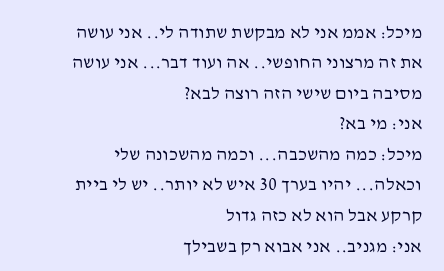מיכל: אממ אני לא מבקשת שתודה לי.. אני עושה את זה מרצוני החופשי.. אה ועוד דבר... אני עושה מסיבה ביום שישי הזה רוצה לבא?
אני: מי בא?
מיכל: כמה מהשכבה... וכמה מהשכונה שלי וכאלה... יהיו בערך 30 איש לא יותר.. יש לי ביית קרקע אבל הוא לא כזה גדול
אני: מגניב.. אני אבוא רק בשבילך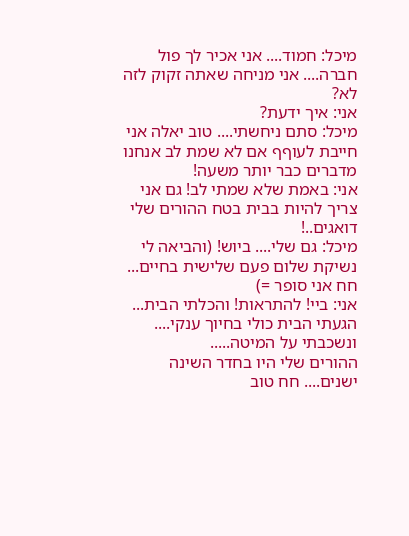מיכל: חמוד.... אני אכיר לך פול חברה.... אני מניחה שאתה זקוק לזה לא?
אני: איך ידעת?
מיכל: סתם ניחשתי.... טוב יאלה אני חייבת לעוףף אם לא שמת לב אנחנו מדברים כבר יותר משעה!
אני: באמת שלא שמתי לב! גם אני צריך להיות בבית בטח ההורים שלי דואגים..!
מיכל: גם שלי.... ביוש! (והביאה לי נשיקת שלום פעם שלישית בחיים... חח אני סופר =)
אני: ביי! להתראות! והכלתי הבית...
הגעתי הבית כולי בחיוך ענקי.... ונשכבתי על המיטה.....
ההורים שלי היו בחדר השינה ישנים.... חח טוב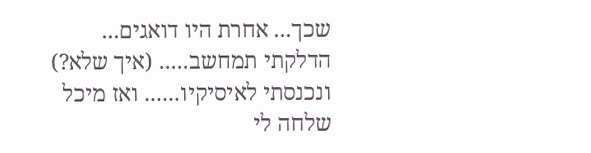שכך... אחרת היו דואגים...
הדלקתי תמחשב..... (איך שלא?) ונכנסתי לאיסיקיו...... ואז מיכל שלחה לי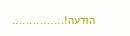הודעה!...............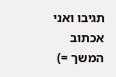תגיבו ואני אכתוב המשך =)